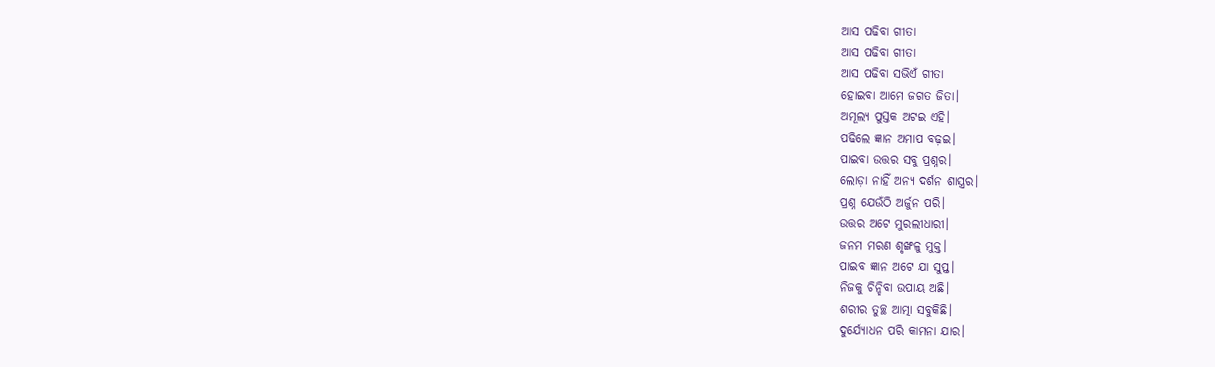ଆସ ପଢିବା ଗୀତା
ଆସ ପଢିବା ଗୀତା
ଆସ ପଢିବା ସଭିଏଁ ଗୀତା
ହୋଇବା ଆମେ ଜଗତ ଜିତା।
ଅମୂଲ୍ୟ ପୁସ୍ତକ ଅଟଇ ଏହି।
ପଢିଲେ ଜ୍ଞାନ ଅମାପ ବଢ଼ଇ।
ପାଇବା ଉତ୍ତର ସବୁ ପ୍ରଶ୍ନର।
ଲୋଡ଼ା ନାହିଁ ଅନ୍ୟ ଦର୍ଶନ ଶାସ୍ତ୍ରର।
ପ୍ରଶ୍ନ ଯେଉଁଠି ଅର୍ଜୁନ ପରି।
ଉତ୍ତର ଅଟେ ମୁରଲୀଧାରୀ।
ଜନମ ମରଣ ଶୃଙ୍ଖଳୁ ମୁକ୍ତ।
ପାଇବ ଜ୍ଞାନ ଅଟେ ଯା ସୁପ୍ତ।
ନିଜକୁ ଚିନ୍ହିବା ଉପାୟ ଅଛି।
ଶରୀର ତୁଚ୍ଛ ଆତ୍ମା ସବୁକିଛି।
ଦୁର୍ଯ୍ୟୋଧନ ପରି କାମନା ଯାର।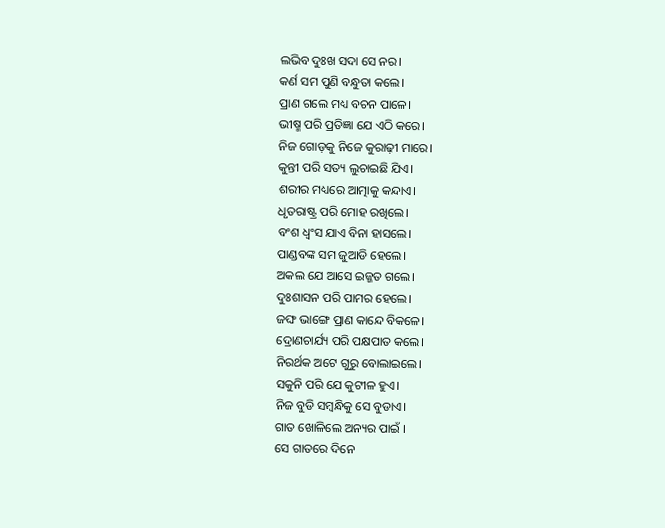ଲଭିବ ଦୁଃଖ ସଦା ସେ ନର।
କର୍ଣ ସମ ପୁଣି ବନ୍ଧୁତା କଲେ।
ପ୍ରାଣ ଗଲେ ମଧ୍ୟ ବଚନ ପାଳେ।
ଭୀଷ୍ମ ପରି ପ୍ରତିଜ୍ଞା ଯେ ଏଠି କରେ।
ନିଜ ଗୋଡ଼କୁ ନିଜେ କୁରାଢ଼ୀ ମାରେ।
କୁନ୍ତୀ ପରି ସତ୍ୟ ଲୁଚାଇଛି ଯିଏ।
ଶରୀର ମଧ୍ୟରେ ଆତ୍ମାକୁ କନ୍ଦାଏ।
ଧୃତରାଷ୍ଟ୍ର ପରି ମୋହ ରଖିଲେ।
ବଂଶ ଧ୍ବଂସ ଯାଏ ବିନା ହାସଲେ।
ପାଣ୍ଡବଙ୍କ ସମ ଜୁଆଡି ହେଲେ।
ଅକଲ ଯେ ଆସେ ଇଜ୍ଜତ ଗଲେ।
ଦୁଃଶାସନ ପରି ପାମର ହେଲେ।
ଜଙ୍ଘ ଭାଙ୍ଗେ ପ୍ରାଣ କାନ୍ଦେ ବିକଳେ।
ଦ୍ରୋଣଚାର୍ଯ୍ୟ ପରି ପକ୍ଷପାତ କଲେ।
ନିରର୍ଥକ ଅଟେ ଗୁରୁ ବୋଲାଇଲେ।
ସକୁନି ପରି ଯେ କୁଟୀଳ ହୁଏ।
ନିଜ ବୁଡି ସମ୍ବନ୍ଧିକୁ ସେ ବୁଡାଏ।
ଗାତ ଖୋଳିଲେ ଅନ୍ୟର ପାଇଁ ।
ସେ ଗାତରେ ଦିନେ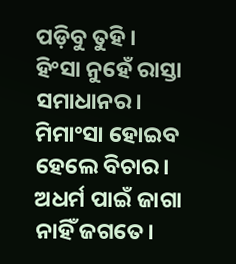ପଡ଼ିବୁ ତୁହି।
ହିଂସା ନୁହେଁ ରାସ୍ତା ସମାଧାନର।
ମିମାଂସା ହୋଇବ ହେଲେ ବିଚାର।
ଅଧର୍ମ ପାଇଁ ଜାଗା ନାହିଁ ଜଗତେ।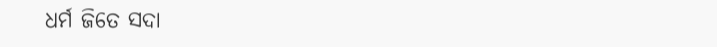ଧର୍ମ ଜିତେ ସଦା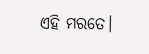ଏହି ମରତେ।